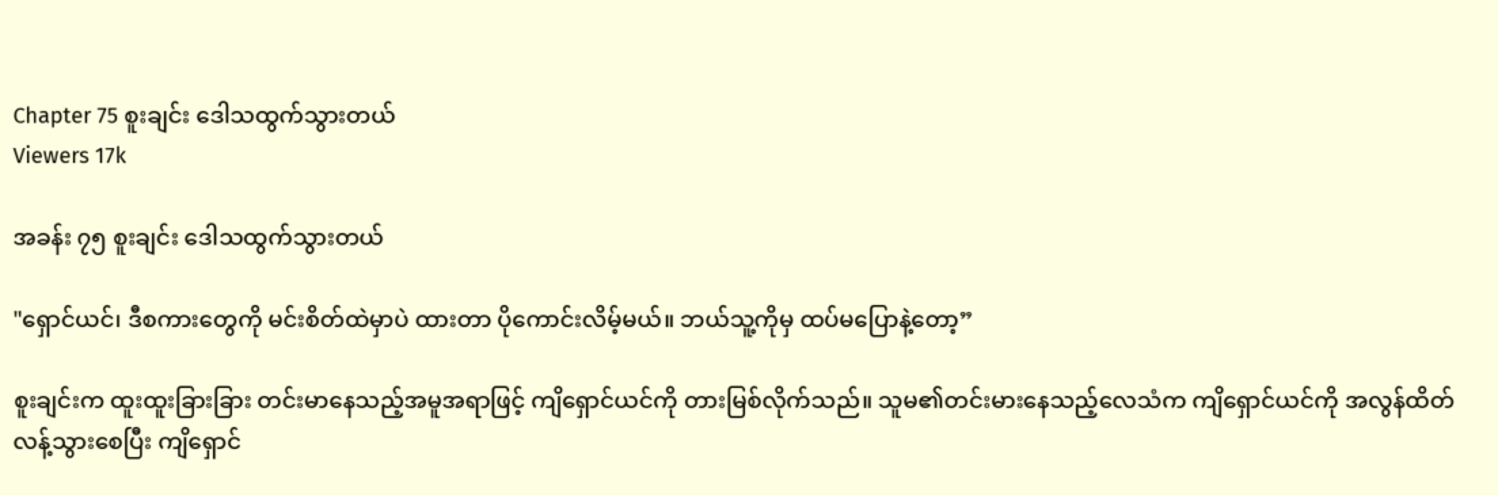Chapter 75 စူးချင်း ဒေါသထွက်သွားတယ်
Viewers 17k

အခန်း ၇၅ စူးချင်း ဒေါသထွက်သွားတယ်

"ရှောင်ယင်၊ ဒီစကားတွေကို မင်းစိတ်ထဲမှာပဲ ထားတာ ပိုကောင်းလိမ့်မယ်။ ဘယ်သူ့ကိုမှ ထပ်မပြောနဲ့တော့”

စူးချင်းက ထူးထူးခြားခြား တင်းမာနေသည့်အမူအရာဖြင့် ကျိရှောင်ယင်ကို တားမြစ်လိုက်သည်။ သူမ၏တင်းမားနေသည့်လေသံက ကျိရှောင်ယင်ကို အလွန်ထိတ်လန့်သွားစေပြီး ကျိရှောင်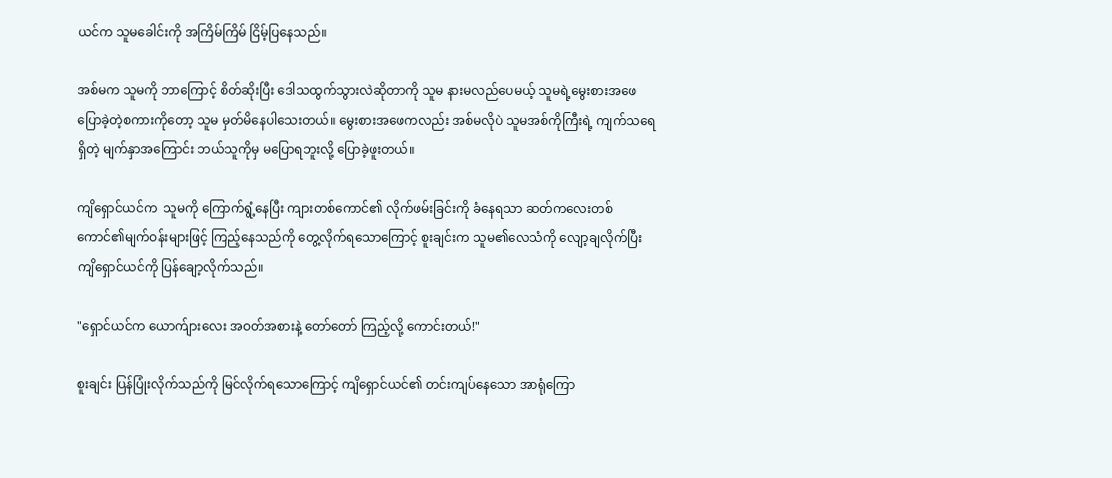ယင်က သူမခေါင်းကို အကြိမ်ကြိမ် ငြိမ့်ပြနေသည်။

အစ်မက သူမကို ဘာကြောင့် စိတ်ဆိုးပြီး ဒေါသထွက်သွားလဲဆိုတာကို သူမ နားမလည်ပေမယ့် သူမရဲ့မွေးစားအဖေ ပြောခဲ့တဲ့စကားကိုတော့ သူမ မှတ်မိနေပါသေးတယ်။ မွေးစားအဖေကလည်း အစ်မလိုပဲ သူမအစ်ကိုကြီးရဲ့ ကျက်သရေရှိတဲ့ မျက်နှာအကြောင်း ဘယ်သူကိုမှ မပြောရဘူးလို့ ပြောခဲ့ဖူးတယ်။

ကျိရှောင်ယင်က  သူမကို ကြောက်ရွံ့နေပြီး ကျားတစ်ကောင်၏ လိုက်ဖမ်းခြင်းကို ခံနေရသာ ဆတ်ကလေးတစ်ကောင်၏မျက်ဝန်းများဖြင့် ကြည့်နေသည်ကို တွေ့လိုက်ရသောကြောင့် စူးချင်းက သူမ၏လေသံကို လျော့ချလိုက်ပြီး ကျိရှောင်ယင်ကို ပြန်ချော့လိုက်သည်။

"ရှောင်ယင်က ယောက်ျားလေး အဝတ်အစားနဲ့ တော်တော် ကြည့်လို့ ကောင်းတယ်!"

စူးချင်း ပြန်ပြုံးလိုက်သည်ကို မြင်လိုက်ရသောကြောင့် ကျိရှောင်ယင်၏ တင်းကျပ်နေသော အာရုံကြော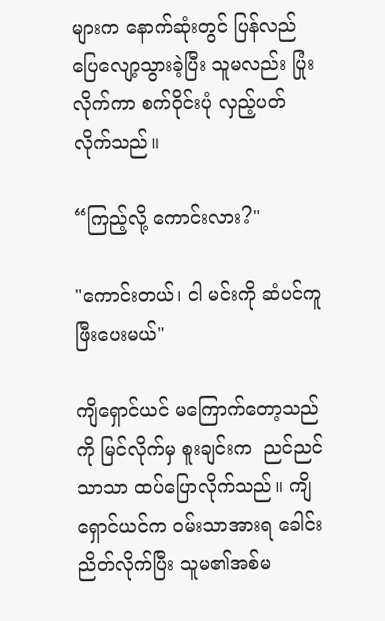များက နောက်ဆုံးတွင် ပြန်လည်ပြေလျော့သွားခဲ့ပြီး သူမလည်း ပြုံးလိုက်ကာ စက်ဝိုင်းပုံ လှည့်ပတ်လိုက်သည်။

“ကြည့်လို့ ကောင်းလား?"

"ကောင်းတယ်၊ ငါ မင်းကို ဆံပင်ကူ ဖြီးပေးမယ်"

ကျိရှောင်ယင် မကြောက်တော့သည်ကို မြင်လိုက်မှ စူးချင်းက  ညင်ညင်သာသာ ထပ်ပြောလိုက်သည်။ ကျိရှောင်ယင်က ဝမ်းသာအားရ ခေါင်းညိတ်လိုက်ပြီး သူမ၏အစ်မ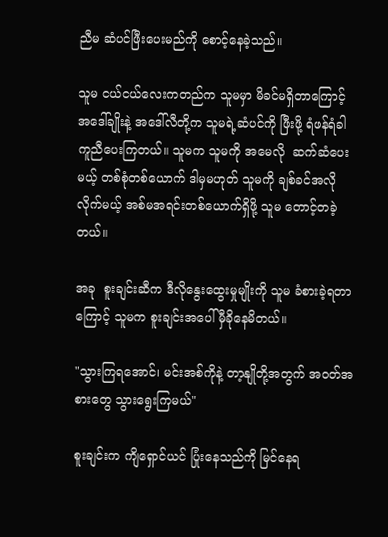ညီမ ဆံပင်ဖြီးပေးမည်ကို စောင့်နေခဲ့သည်။

သူမ ငယ်ငယ်လေးကတည်က သူမမှာ မိခင်မရှိတာကြောင့် အဒေါ်ချိုးနဲ့ အဒေါ်လီတို့က သူမရဲ့ဆံပင်ကို ဖြီးဖို့ ရံဖန်ရံခါ ကူညီပေးကြတယ်။ သူမက သူမကို အမေလို  ဆက်ဆံပေးမယ့် တစ်စုံတစ်ယောက် ဒါမှမဟုတ် သူမကို ချစ်ခင်အလိုလိုက်မယ့် အစ်မအရင်းတစ်ယောက်ရှိဖို့ သူမ တောင့်တခဲ့တယ်။

အခု  စူးချင်းဆီက ဒီလိုနွေးထွေးမှုမျိုးကို သူမ ခံစားခဲ့ရတာကြောင့် သူမက စူးချင်းအပေါ် မှီခိုနေမိတယ်။

"သွားကြရအောင်၊ မင်းအစ်ကိုနဲ့ တာ့နျိုတို့အတွက် အဝတ်အစားတွေ သွားရွေးကြမယ်"

စူးချင်းက ကျိရှောင်ယင် ပြုံးနေသည်ကို မြင်နေရ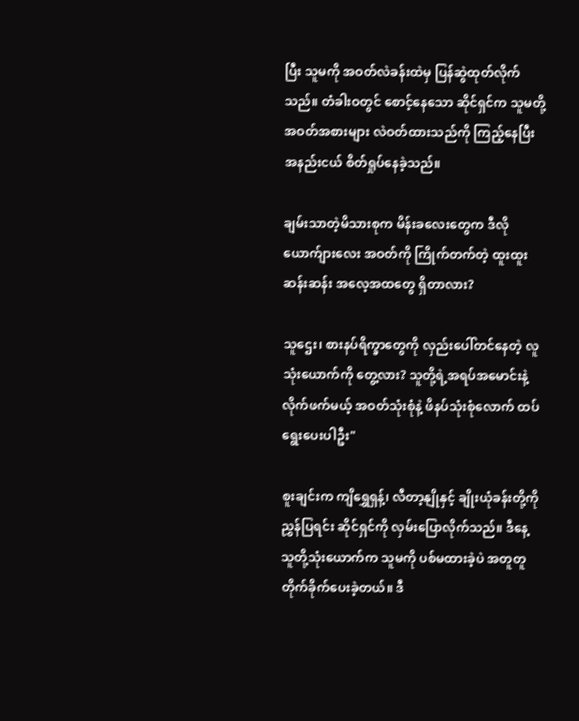ပြီး သူမကို အဝတ်လဲခန်းထဲမှ ပြန်ဆွဲထုတ်လိုက်သည်။ တံခါးဝတွင် စောင့်နေသော ဆိုင်ရှင်က သူမတို့ အဝတ်အစားများ လဲဝတ်ထားသည်ကို ကြည့်နေပြီး အနည်းငယ် စိတ်ရှုပ်နေခဲ့သည်။

ချမ်းသာတဲ့မိသားစုက မိန်းခလေးတွေက ဒီလိုယောက်ျားလေး အဝတ်ကို ကြိုက်တက်တဲ့ ထူးထူးဆန်းဆန်း အလေ့အထတွေ ရှိတာလား?

သူဌေး၊ စားနပ်ရိက္ခာတွေကို လှည်းပေါ်တင်နေတဲ့ လူသုံးယောက်ကို တွေ့လား? သူတို့ရဲ့အရပ်အမောင်းနဲ့ လိုက်ဖက်မယ့် အဝတ်သုံးစုံနဲ့ ဖိနပ်သုံးစုံလောက် ထပ်ရွေးပေးပါဦး"

စူးချင်းက ကျိရွှေရှန့်၊ လီတာ့နျိုနှင့် ချိုးယုံခန်းတို့ကို ညွှန်ပြရင်း ဆိုင်ရှင်ကို လှမ်းပြောလိုက်သည်။ ဒီနေ့ သူတို့သုံးယောက်က သူမကို ပစ်မထားခဲ့ပဲ အတူတူ တိုက်ခိုက်ပေးခဲ့တယ်။ ဒီ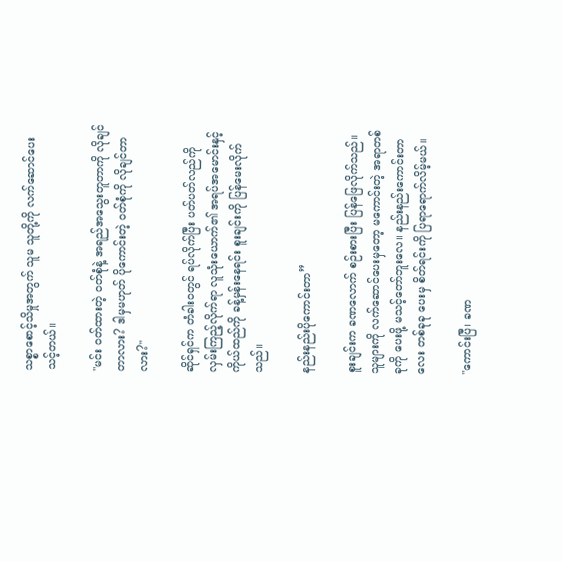သစ္စာစောင့်သိမှုအတွက် သူမ သူတို့ကို လက်ဆောင်ပေးသင့်တယ်။

"မင်း ဝတ်ထားတဲ့ ဝတ်စုံနဲ့ အရည်အသွေးတူတာကို လိုချင်တာလား? ဒါမှမဟုတ် ပိုကောင်းတဲ့ ၀တ်စုံကို လိုချင်တာလား?"

ဆိုင်ရှင်က တံခါးဝတွင် ရပ်လိုက်ပြီး ပတ်ပတ်လည်ကို လှမ်းကြည့်လိုက်ရာ လူသုံးယောက်၏ အရပ်အမောင်းနှင့် ကိုယ်ထည်ကို ခန့်မှန်းနေရင်း စူးချင်းကို ပြန်မေးလိုက်သည်။

နည်းနည်းပိုကောင်းတာ”

စူးချင်းက ခဏလောက် စဉ်းစားပြီး ပြန်ဖြေလိုက်သည်။ သူများကို လက်ဆောင်ပေးမှတော့ မကောင်းတဲ့ အရာတစ်ခုကို ပေးဖို့ မသင့်တော်ဘူးလေ။ နည်းနည်းကောင်းတာလေး တစ်ခုခု ပေးမှ စိတ်ရင်းကို ပြရာရောက်လိမ့်မယ်။

"ကောင်းပြီ၊ ခဏ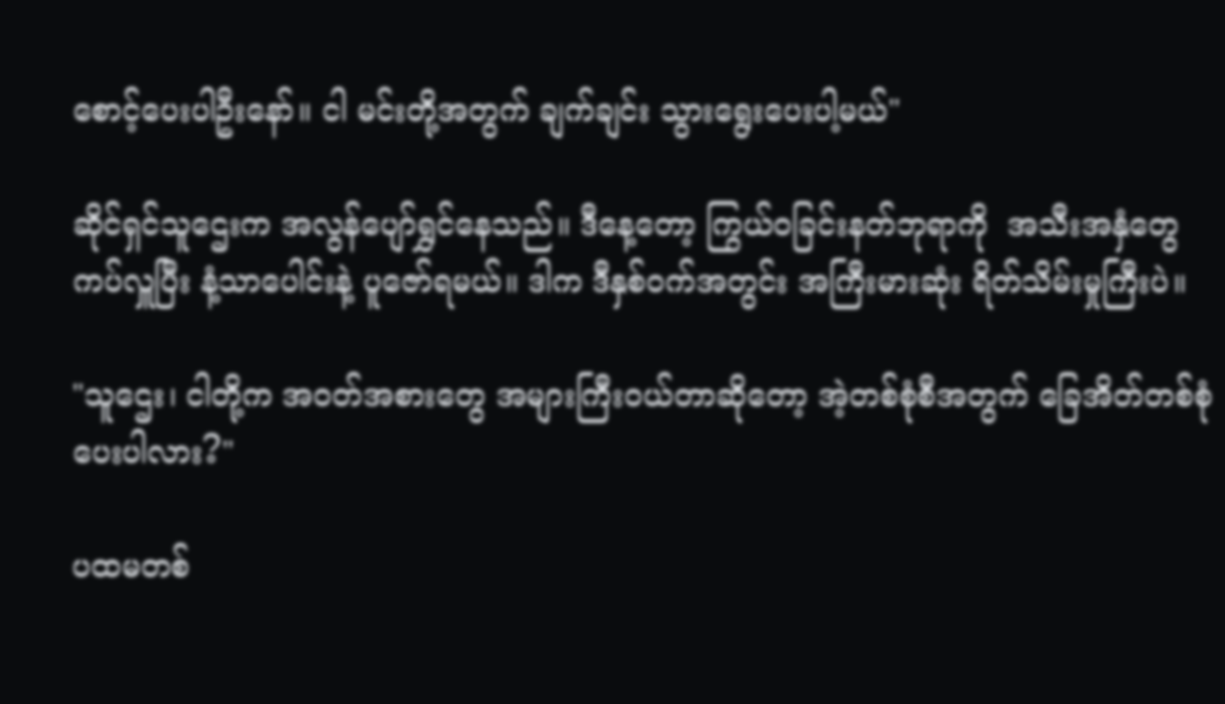စောင့်ပေးပါဦးနော်။ ငါ မင်းတို့အတွက် ချက်ချင်း သွားရွေးပေးပါ့မယ်"

ဆိုင်ရှင်သူဌေးက အလွန်ပျော်ရွှင်နေသည်။ ဒီနေ့တော့ ကြွယ်ဝခြင်းနတ်ဘုရာကို  အသီးအနှံတွေ ကပ်လှူပြီး နံ့သာပေါင်းနဲ့ ပူဇော်ရမယ်။ ဒါက ဒီနှစ်ဝက်အတွင်း အကြီးမားဆုံး ရိတ်သိမ်းမှုကြီးပဲ။

"သူဌေး၊ ငါတို့က အဝတ်အစားတွေ အများကြီးဝယ်တာဆိုတော့ အဲ့တစ်စုံစီအတွက် ခြေအိတ်တစ်စုံ ပေးပါလား?"

ပထမတစ်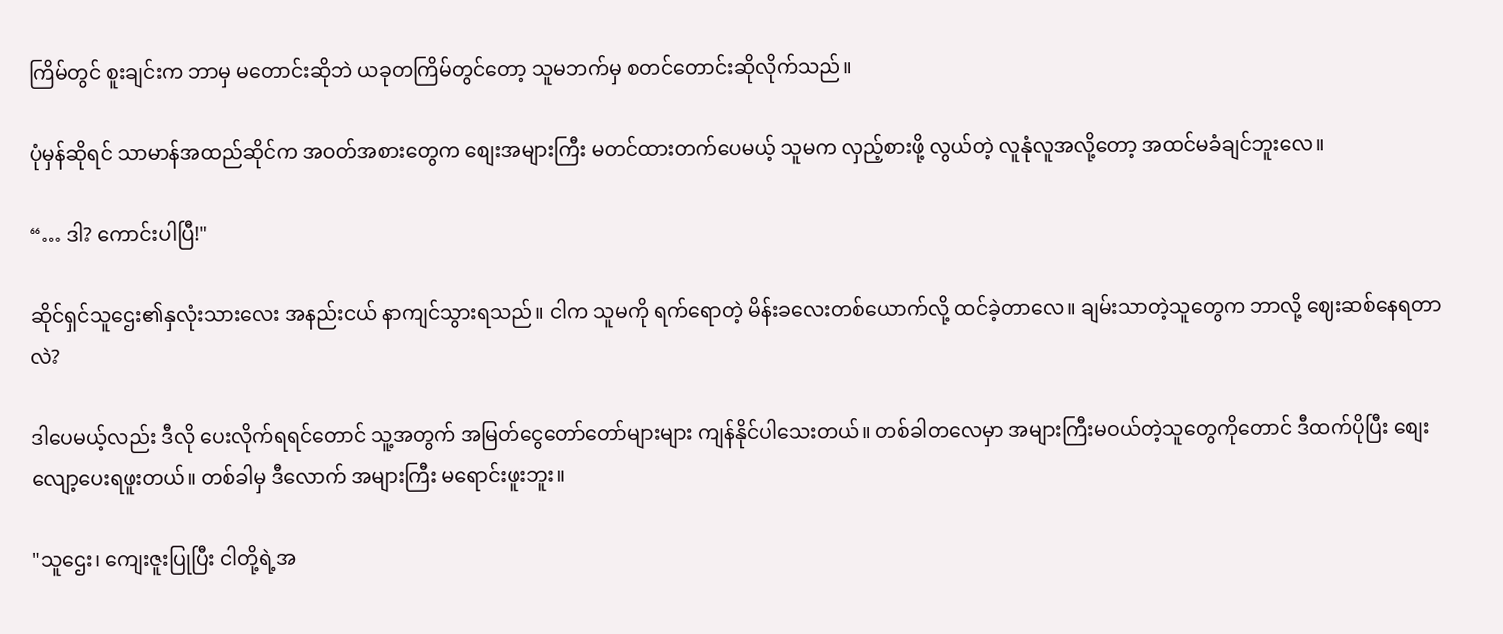ကြိမ်တွင် စူးချင်းက ဘာမှ မတောင်းဆိုဘဲ ယခုတကြိမ်တွင်တော့ သူမဘက်မှ စတင်တောင်းဆိုလိုက်သည်။

ပုံမှန်ဆိုရင် သာမာန်အထည်ဆိုင်က အဝတ်အစားတွေက စျေးအများကြီး မတင်ထားတက်ပေမယ့် သူမက လှည့်စားဖို့ လွယ်တဲ့ လူနုံလူအလို့တော့ အထင်မခံချင်ဘူးလေ။

“… ဒါ? ကောင်းပါပြီ!"

ဆိုင်ရှင်သူဌေး၏နှလုံးသားလေး အနည်းငယ် နာကျင်သွားရသည်။ ငါက သူမကို ရက်ရောတဲ့ မိန်းခလေးတစ်ယောက်လို့ ထင်ခဲ့တာလေ။ ချမ်းသာတဲ့သူတွေက ဘာလို့ ဈေးဆစ်နေရတာလဲ?

ဒါပေမယ့်လည်း ဒီလို ပေးလိုက်ရရင်တောင် သူ့အတွက် အမြတ်ငွေတော်တော်များများ ကျန်နိုင်ပါသေးတယ်။ တစ်ခါတလေမှာ အများကြီးမဝယ်တဲ့သူတွေကိုတောင် ဒီထက်ပိုပြီး စျေးလျော့ပေးရဖူးတယ်။ တစ်ခါမှ ဒီလောက် အများကြီး မရောင်းဖူးဘူး။

"သူဌေး၊ ကျေးဇူးပြုပြီး ငါတို့ရဲ့အ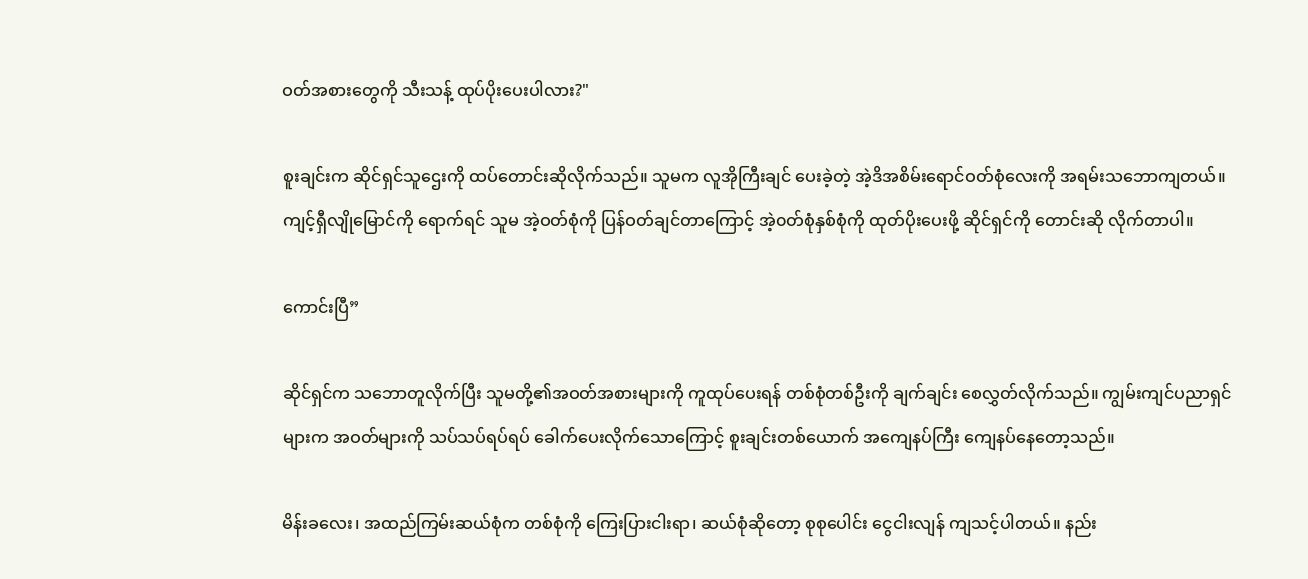ဝတ်အစားတွေကို သီးသန့် ထုပ်ပိုးပေးပါလား?"

စူးချင်းက ဆိုင်ရှင်သူဌေးကို ထပ်တောင်းဆိုလိုက်သည်။ သူမက လူအိုကြီးချင် ပေးခဲ့တဲ့ အဲ့ဒိအစိမ်းရောင်ဝတ်စုံလေးကို အရမ်းသဘောကျတယ်။ ကျင့်ရှီလျိုမြောင်ကို ရောက်ရင် သူမ အဲ့ဝတ်စုံကို ပြန်ဝတ်ချင်တာကြောင့် အဲ့၀တ်စုံနှစ်စုံကို ထုတ်ပိုးပေးဖို့ ဆိုင်ရှင်ကို တောင်းဆို လိုက်တာပါ။

ကောင်းပြီ”

ဆိုင်ရှင်က သဘောတူလိုက်ပြီး သူမတို့၏အဝတ်အစားများကို ကူထုပ်ပေးရန် တစ်စုံတစ်ဦးကို ချက်ချင်း စေလွှတ်လိုက်သည်။ ကျွမ်းကျင်ပညာရှင်များက အဝတ်များကို သပ်သပ်ရပ်ရပ် ခေါက်ပေးလိုက်သောကြောင့် စူးချင်းတစ်ယောက် အကျေနပ်ကြီး ကျေနပ်နေတော့သည်။

မိန်းခလေး၊ အထည်ကြမ်းဆယ်စုံက တစ်စုံကို ကြေးပြားငါးရာ၊ ဆယ်စုံဆိုတော့ စုစုပေါင်း ငွေငါးလျန် ကျသင့်ပါတယ်။ နည်း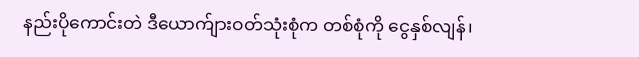နည်းပိုကောင်းတဲ ဒီယောက်ျားဝတ်သုံးစုံက တစ်စုံကို ငွေနှစ်လျန်၊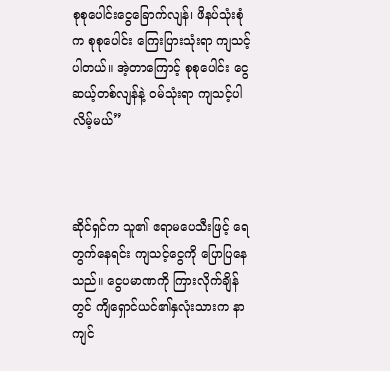စုစုပေါင်းငွေခြောက်လျန်၊ ဖိနပ်သုံးစုံက စုစုပေါင်း ကြေးပြားသုံးရာ ကျသင့်ပါတယ်။ အဲ့တာကြောင့် စုစုပေါင်း ငွေဆယ့်တစ်လျန်နဲ့ ဝမ်သုံးရာ ကျသင့်ပါလိမ့်မယ်”



ဆိုင်ရှင်က သူ၏ ဧရာမပေသီးဖြင့် ရေတွက်နေရင်း ကျသင့်ငွေကို ပြောပြနေသည်။ ငွေပမာဏကို ကြားလိုက်ချိန်တွင် ကျိရှောင်ယင်၏နှလုံးသားက နာကျင်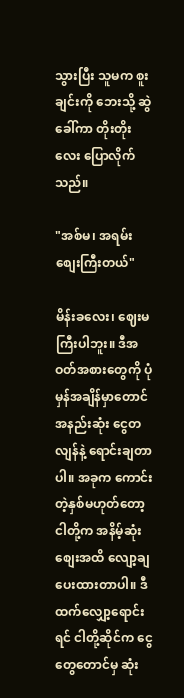သွားပြီး သူမက စူးချင်းကို ဘေးသို့ ဆွဲခေါ်ကာ တိုးတိုးလေး ပြောလိုက်သည်။

"အစ်မ၊ အရမ်းစျေးကြီးတယ်"

မိန်းခလေး၊ ဈေးမကြီးပါဘူး။ ဒီအဝတ်အစားတွေကို ပုံမှန်အချိန်မှာတောင် အနည်းဆုံး ငွေတလျန်နဲ့ ရောင်းချတာပါ။ အခုက ကောင်းတဲ့နှစ်မဟုတ်တော့ ငါတို့က အနိမ့်ဆုံးစျေးအထိ လျော့ချပေးထားတာပါ။ ဒီထက်လျှော့ရောင်းရင် ငါတို့ဆိုင်က ငွေတွေတောင်မှ ဆုံး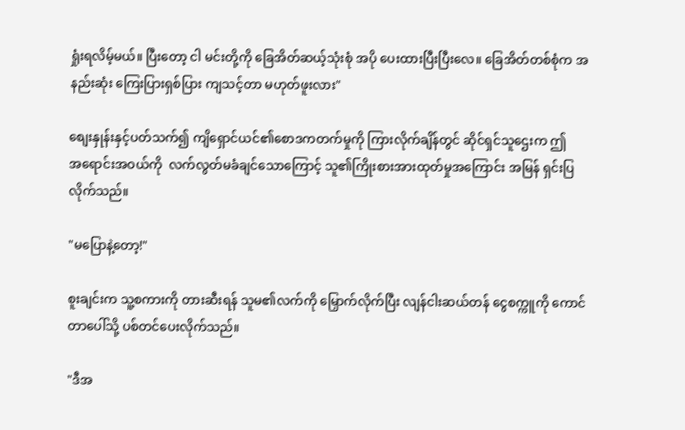ရှုံးရလိမ့်မယ်။ ပြီးတော့ ငါ မင်းတို့ကို ခြေအိတ်ဆယ့်သုံးစုံ အပို ပေးထားပြီးပြီးလေ။ ခြေအိတ်တစ်စုံက အနည်းဆုံး ကြေးပြားရှစ်ပြား ကျသင့်တာ မဟုတ်ဖူးလား"

စျေးနှုန်းနှင့်ပတ်သက်၍ ကျိရှောင်ယင်၏စောဒကတက်မှုကို ကြားလိုက်ချိန်တွင် ဆိုင်ရှင်သူဌေးက ဤအ‌ရောင်းအဝယ်ကို  လက်လွတ်မခံချင်သောကြောင့် သူ၏ကြိုးစားအားထုတ်မှုအကြောင်း အမြန် ရှင်းပြလိုက်သည်။

"မပြောနဲ့တော့!"

စူးချင်းက သူ့စကားကို တားဆီးရန် သူမ၏လက်ကို မြှောက်လိုက်ပြီး လျန်ငါးဆယ်တန် ငွေစက္ကူကို ကောင်တာပေါ်သို့ ပစ်တင်ပေးလိုက်သည်။

"ဒီအ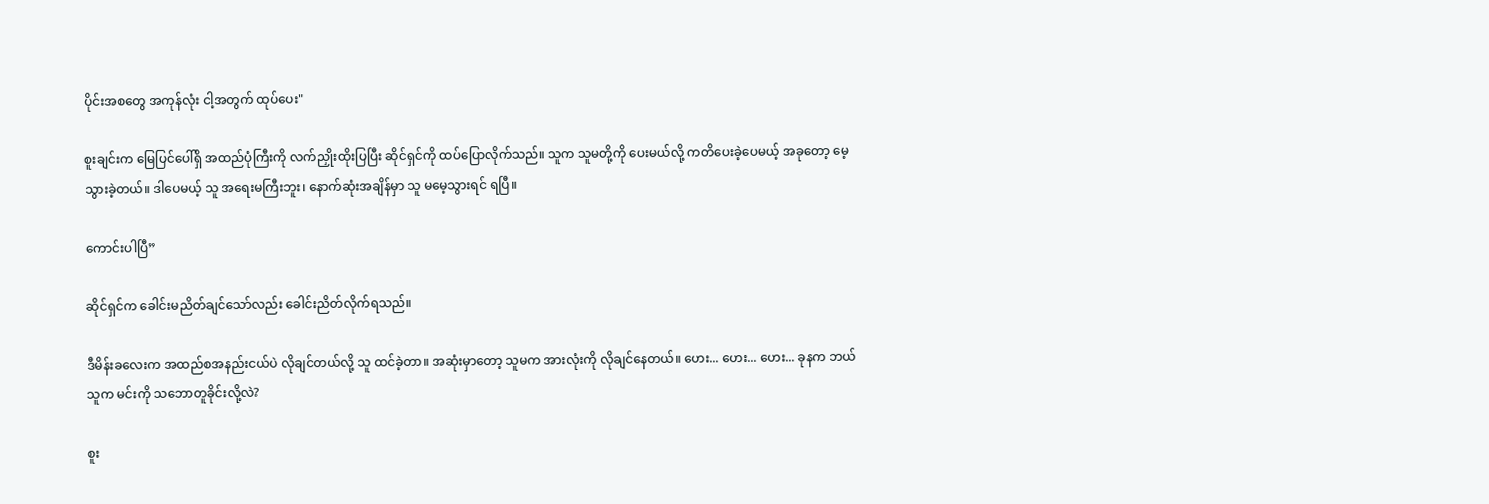ပိုင်းအစတွေ အကုန်လုံး ငါ့အတွက် ထုပ်ပေး"

စူးချင်းက မြေပြင်ပေါ်ရှိ အထည်ပုံကြီးကို လက်ညှိုးထိုးပြပြီး ဆိုင်ရှင်ကို ထပ်ပြောလိုက်သည်။ သူက သူမတို့ကို ပေးမယ်လို့ ကတိပေးခဲ့ပေမယ့် အခုတော့ မေ့သွားခဲ့တယ်။ ဒါပေမယ့် သူ အရေးမကြီးဘူး၊ နောက်ဆုံးအချိန်မှာ သူ မမေ့သွားရင် ရပြီ။

ကောင်းပါပြီ”

ဆိုင်ရှင်က ခေါင်းမညိတ်ချင်သော်လည်း ခေါင်းညိတ်လိုက်ရသည်။

ဒီမိန်းခလေးက အထည်စအနည်းငယ်ပဲ လိုချင်တယ်လို့ သူ ထင်ခဲ့တာ။ အဆုံးမှာတော့ သူမက အားလုံးကို လိုချင်နေတယ်။ ဟေး... ဟေး... ဟေး... ခုနက ဘယ်သူက မင်းကို သဘောတူခိုင်းလို့လဲ?

စူး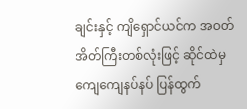ချင်းနှင့် ကျိရှောင်ယင်က အဝတ်အိတ်ကြီးတစ်လုံးဖြင့် ဆိုင်ထဲမှ ကျေကျေနပ်နပ် ပြန်ထွက်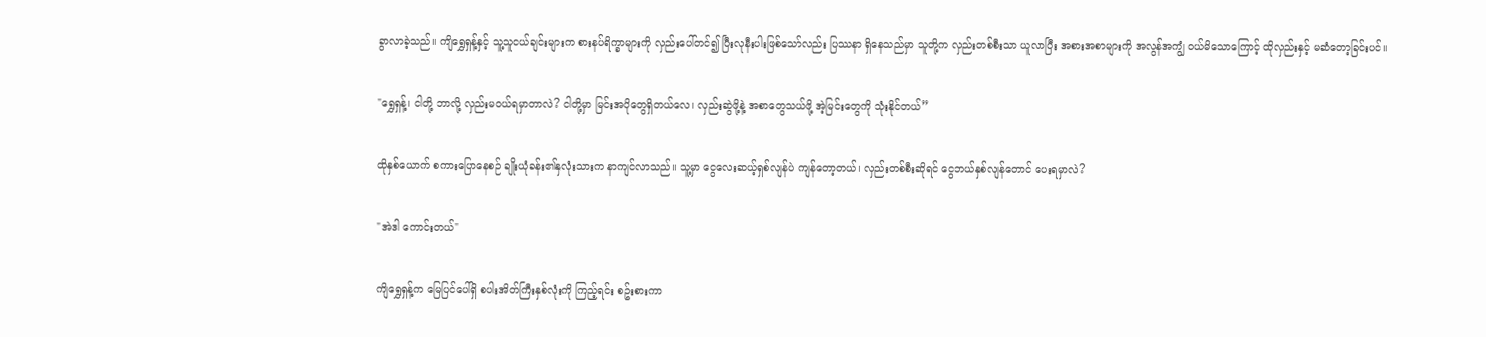ခွာလာခဲ့သည်။ ကျိရွှေရှန့်နှင့် သူ့သူငယ်ချင်းများက စားနပ်ရိက္ခာများကို လှည်းပေါ်တင်၍ ပြီးလုနီးပါးဖြစ်သော်လည်း ပြဿနာ ရှိနေသည်မှာ သူတို့က လှည်းတစ်စီးသာ ယူလာပြီး အစားအစာများကို အလွန်အကျွံ ဝယ်မိသောကြောင့် ထိုလှည်းနှင့် မဆံတော့ခြင်းပင်။

"ရွှေရှန့်၊ ငါတို့ ဘာလို့ လှည်းမဝယ်ရမှာတာလဲ? ငါတို့မှာ မြင်းအပိုတွေရှိတယ်လေ၊ လှည်းဆွဲဖို့နဲ့ အစာတွေသယ်ဖို့ အဲ့မြင်းတွေကို သုံးနိုင်တယ်”

ထိုနှစ်ယောက် စကားပြောနေစဉ် ချိုးယုံခန်း၏နှလုံးသားက နာကျင်လာသည်။ သူ့မှာ ငွေလေးဆယ့်ရှစ်လျန်ပဲ ကျန်တော့တယ်၊ လှည်းတစ်စီးဆိုရင် ငွေဘယ်နှစ်လျန်တောင် ပေးရမှာလဲ?

"အဲဒါ ကောင်းတယ်"

ကျိရွှေရှန့်က မြေပြင်ပေါ်ရှိ စပါးအိတ်ကြီးနှစ်လုံးကို ကြည့်ရင်း စဥ်းစားကာ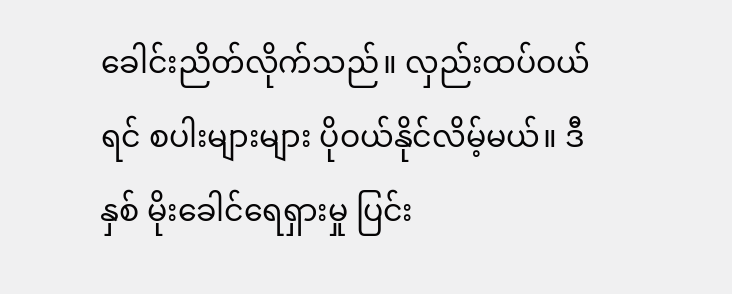ခေါင်းညိတ်လိုက်သည်။ လှည်းထပ်ဝယ်ရင် စပါးများများ ပိုဝယ်နိုင်လိမ့်မယ်။ ဒီနှစ် မိုးခေါင်ရေရှားမှု ပြင်း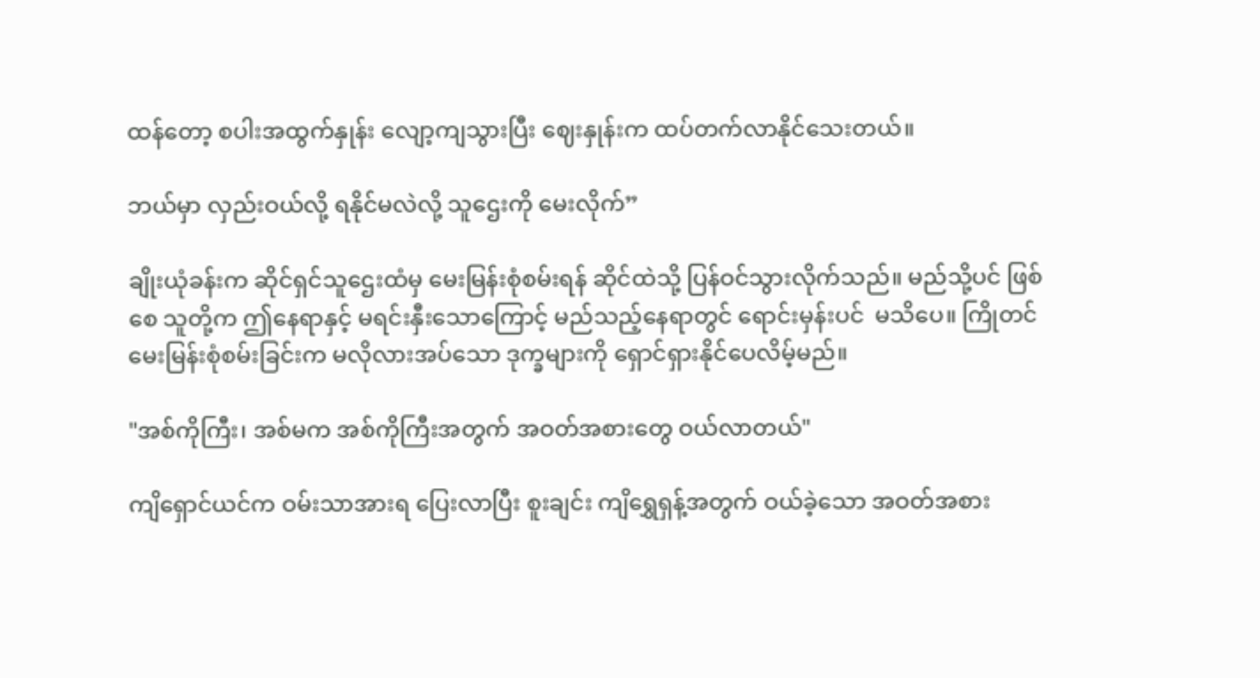ထန်တော့ စပါးအထွက်နှုန်း လျော့ကျသွားပြီး ဈေးနှုန်းက ထပ်တက်လာနိုင်သေးတယ်။

ဘယ်မှာ လှည်းဝယ်လို့ ရနိုင်မလဲလို့ သူဌေးကို မေးလိုက်”

ချိုးယုံခန်းက ဆိုင်ရှင်သူဌေးထံမှ မေးမြန်းစုံစမ်းရန် ဆိုင်ထဲသို့ ပြန်ဝင်သွားလိုက်သည်။ မည်သို့ပင် ဖြစ်စေ သူတို့က ဤနေရာနှင့် မရင်းနှီးသောကြောင့် မည်သည့်နေရာတွင် ရောင်းမှန်းပင်  မသိပေ။ ကြိုတင် မေးမြန်းစုံစမ်းခြင်းက မလိုလားအပ်သော ဒုက္ခများကို ရှောင်ရှားနိုင်ပေလိမ့်မည်။

"အစ်ကိုကြီး၊ အစ်မက အစ်ကိုကြီးအတွက် အဝတ်အစားတွေ ဝယ်လာတယ်"

ကျိရှောင်ယင်က ဝမ်းသာအားရ ပြေးလာပြီး စူးချင်း ကျိရွှေရှန့်အတွက် ဝယ်ခဲ့သော အဝတ်အစား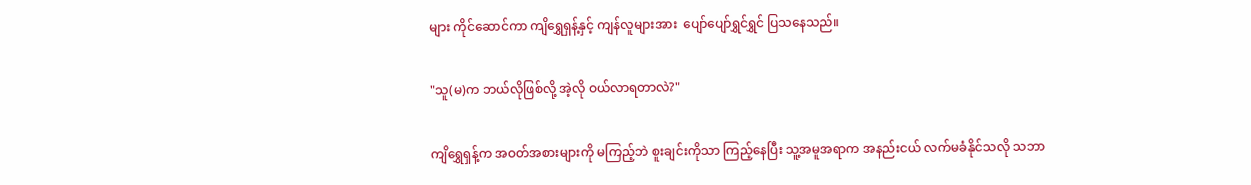များ ကိုင်ဆောင်ကာ ကျိရွှေရှန့်နှင့် ကျန်လူများအား  ပျော်ပျော်ရွှင်ရွှင် ပြသနေသည်။

"သူ(မ)က ဘယ်လိုဖြစ်လို့ အဲ့လို ဝယ်လာရတာလဲ?"

ကျိရွှေရှန့်က အဝတ်အစားများကို မကြည့်ဘဲ စူးချင်းကိုသာ ကြည့်နေပြီး သူ့အမူအရာက အနည်းငယ် လက်မခံနိုင်သလို သဘာ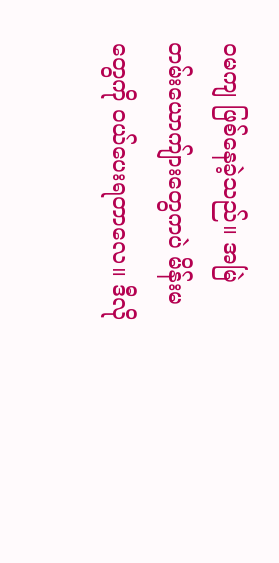ဝမကျ ဖြစ်နေခဲ့သည်။ အမြဲတမ်းယောကျ်ားတွေကပဲ မိန်းမတွေကို ဝယ်ပေးရတာလေ။ ဒီလို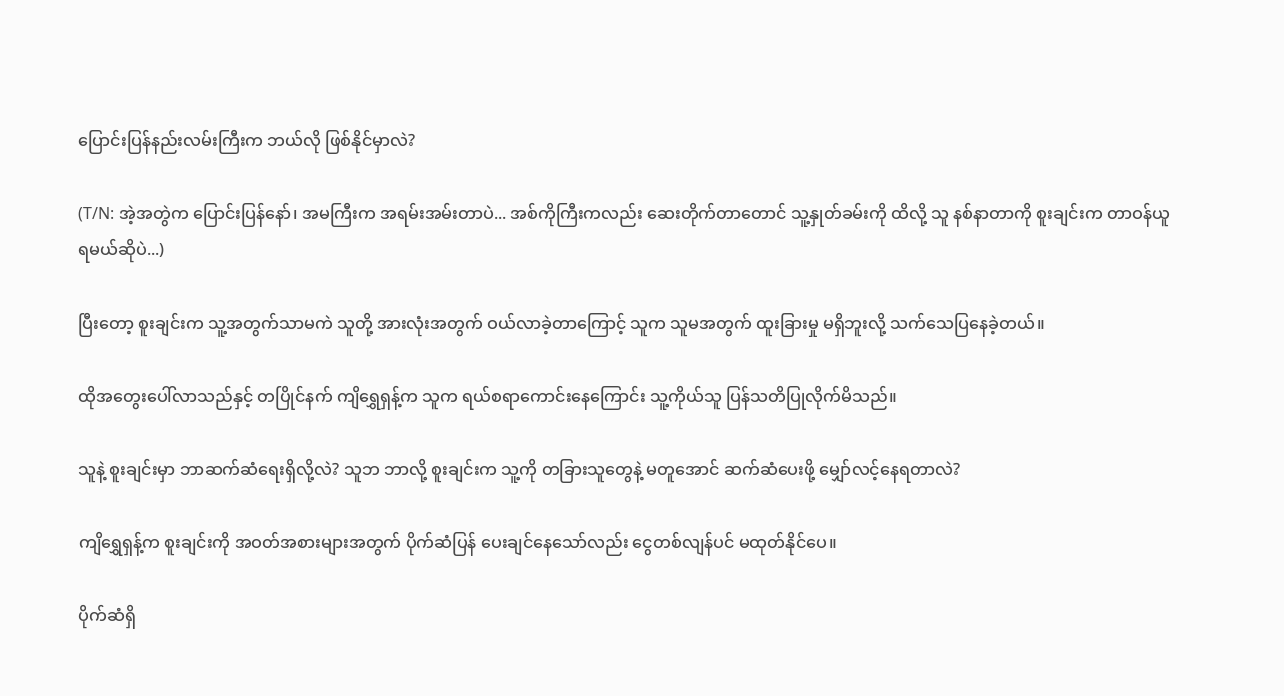ပြောင်းပြန်နည်းလမ်းကြီးက ဘယ်လို ဖြစ်နိုင်မှာလဲ?

(T/N: အဲ့အတွဲက ပြောင်းပြန်နော်၊ အမကြီးက အရမ်းအမ်းတာပဲ... အစ်ကိုကြီးကလည်း ဆေးတိုက်တာတောင် သူ့နှုတ်ခမ်းကို ထိလို့ သူ နစ်နာတာကို စူးချင်းက တာဝန်ယူရမယ်ဆိုပဲ...)

ပြီးတော့ စူးချင်းက သူ့အတွက်သာမကဲ သူတို့ အားလုံးအတွက် ဝယ်လာခဲ့တာကြောင့် သူက သူမအတွက် ထူးခြားမှု မရှိဘူးလို့ သက်သေပြနေခဲ့တယ်။

ထိုအတွေးပေါ်လာသည်နှင့် တပြိုင်နက် ကျိရွှေရှန့်က သူက ရယ်စရာကောင်းနေကြောင်း သူ့ကိုယ်သူ ပြန်သတိပြုလိုက်မိသည်။

သူနဲ့ စူးချင်းမှာ ဘာဆက်ဆံရေးရှိလို့လဲ? သူဘ ဘာလို့ စူးချင်းက သူ့ကို တခြားသူတွေနဲ့ မတူအောင် ဆက်ဆံပေးဖို့ မျှော်လင့်နေရတာလဲ?

ကျိရွှေရှန့်က စူးချင်းကို အဝတ်အစားများအတွက် ပိုက်ဆံပြန် ပေးချင်နေသော်လည်း ငွေတစ်လျန်ပင် မထုတ်နိုင်ပေ။

ပိုက်ဆံရှိ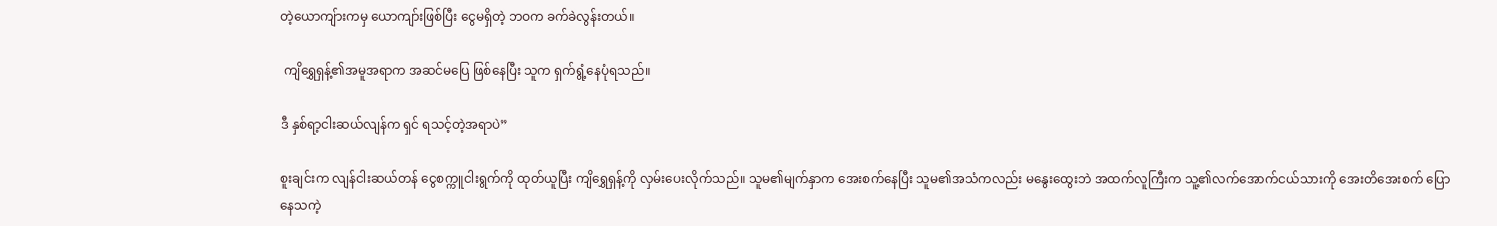တဲ့‌ယောကျ်ားကမှ ယောကျာ်းဖြစ်ပြီး ငွေမရှိတဲ့ ဘဝက ခက်ခဲလွန်းတယ်။

 ကျိရွှေရှန့်၏အမူအရာက အဆင်မပြေ ဖြစ်နေပြီး သူက ရှက်ရွံ့နေပုံရသည်။

ဒီ နှစ်ရာ့ငါးဆယ်လျန်က ရှင် ရသင့်တဲ့အရာပဲ”

စူးချင်းက လျန်ငါးဆယ်တန် ငွေစက္ကူငါးရွက်ကို ထုတ်ယူပြီး ကျိရွှေရှန့်ကို လှမ်းပေးလိုက်သည်။ သူမ၏မျက်နှာက အေးစက်နေပြီး သူမ၏အသံကလည်း မနွေးထွေးဘဲ အထက်လူကြီးက သူ့၏လက်အောက်ငယ်သားကို အေးတိအေးစက် ပြောနေသကဲ့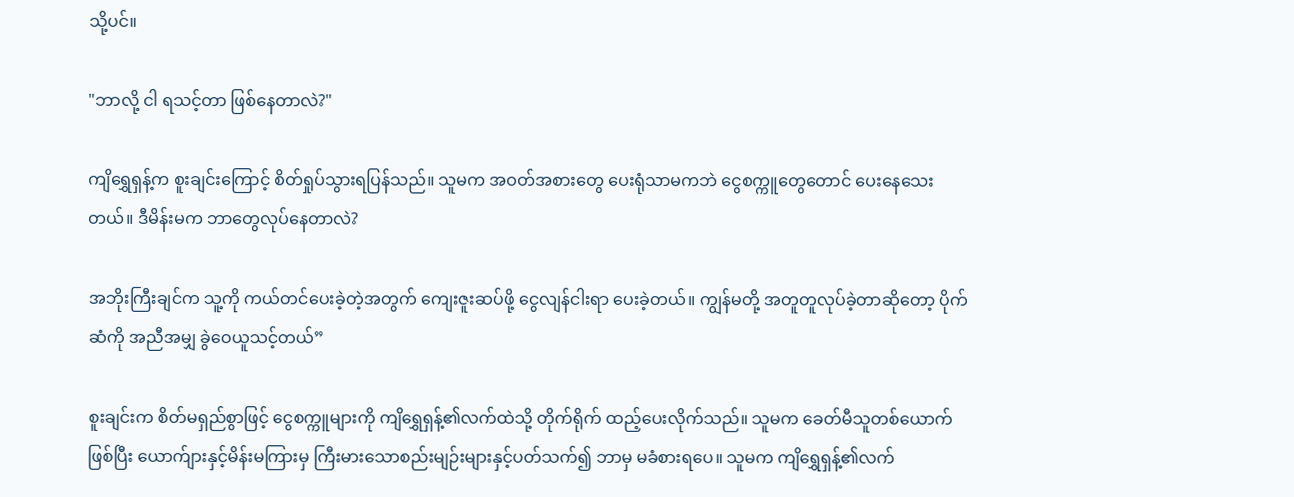သို့ပင်။

"ဘာလို့ ငါ ရသင့်တာ ဖြစ်နေတာလဲ?"

ကျိရွှေရှန့်က စူးချင်းကြောင့် စိတ်ရှုပ်သွားရပြန်သည်။ သူမက အဝတ်အစားတွေ ပေးရုံသာမကဘဲ ငွေစက္ကူတွေတောင် ပေးနေသေးတယ်။ ဒီမိန်းမက ဘာတွေလုပ်နေတာလဲ?

အဘိုးကြီးချင်က သူ့ကို ကယ်တင်ပေးခဲ့တဲ့အတွက် ကျေးဇူးဆပ်ဖို့ ငွေလျန်ငါးရာ ပေးခဲ့တယ်။ ကျွန်မတို့ အတူတူလုပ်ခဲ့တာဆိုတော့ ပိုက်ဆံကို အညီအမျှ ခွဲဝေယူသင့်တယ်”

စူးချင်းက စိတ်မရှည်စွာဖြင့် ငွေစက္ကူများကို ကျိရွှေရှန့်၏လက်ထဲသို့ တိုက်ရိုက် ထည့်ပေးလိုက်သည်။ သူမက ခေတ်မီသူတစ်ယောက်ဖြစ်ပြီး ယောက်ျားနှင့်မိန်းမကြားမှ ကြီးမားသောစည်းမျဉ်းများနှင့်ပတ်သက်၍ ဘာမှ မခံစားရပေ။ သူမက ကျိရွှေရှန့်၏လက်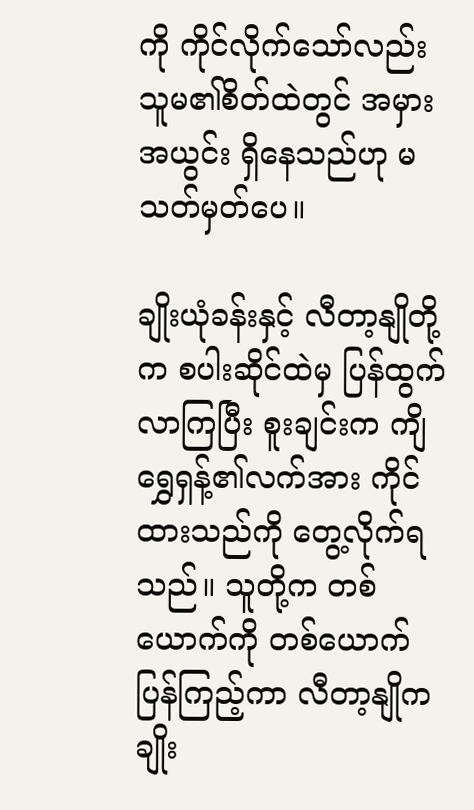ကို ကိုင်လိုက်သော်လည်း သူမ၏စိတ်ထဲတွင် အမှားအယွင်း ရှိနေသည်ဟု မသတ်မှတ်ပေ။

ချိုးယုံခန်းနှင့် လီတာ့နျိုတို့က စပါးဆိုင်ထဲမှ ပြန်ထွက်လာကြပြီး စူးချင်းက ကျိရွှေရှန့်၏လက်အား ကိုင်ထားသည်ကို တွေ့လိုက်ရသည်။ သူတို့က တစ်ယောက်ကို တစ်ယောက် ပြန်ကြည့်ကာ လီတာ့နျိုက ချိုး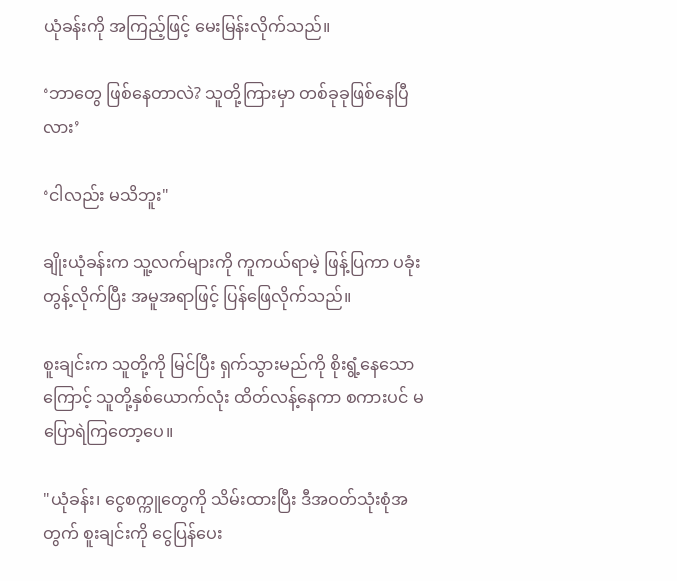ယုံခန်းကို အကြည့်ဖြင့် မေးမြန်းလိုက်သည်။

‘ဘာတွေ ဖြစ်နေတာလဲ? သူတို့ကြားမှာ တစ်ခုခုဖြစ်နေပြီလား’

‘ငါလည်း မသိဘူး"

ချိုးယုံခန်းက သူ့လက်များကို ကူကယ်ရာမဲ့ ဖြန့်ပြကာ ပခုံးတွန့်လိုက်ပြီး အမူအရာဖြင့် ပြန်ဖြေလိုက်သည်။

စူးချင်းက သူတို့ကို မြင်ပြီး ရှက်သွားမည်ကို စိုးရွံ့နေသောကြောင့် သူတို့နှစ်ယောက်လုံး ထိတ်လန့်နေကာ စကားပင် မပြောရဲကြတော့ပေ။

"ယုံခန်း၊ ငွေစက္ကူတွေကို သိမ်းထားပြီး ဒီအဝတ်သုံးစုံအတွက် စူးချင်းကို ငွေပြန်ပေး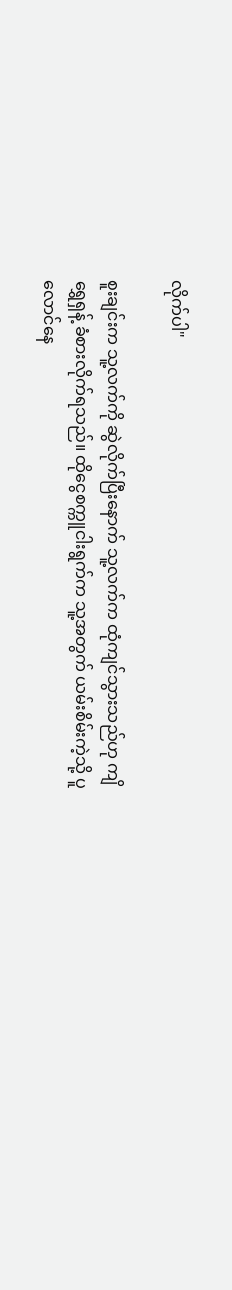လိုက်ပါ"

စူးချင်းက သူ့လက်ကို ဆွဲလိုက်ပြီးနောက် သူ့လက်က ထုံကျင်သွားသည်ဟု ကျိရွှေရှန့် ခံစားလိုက်ရသည်။ ထိုငွေစက္ကူငါးရွက်က သူ့အတွက် ယမ်းစိမ်းကဲ့သို့ ပူလောင်နေ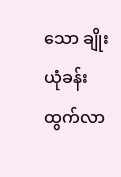သော ချိုးယုံခန်းထွက်လာ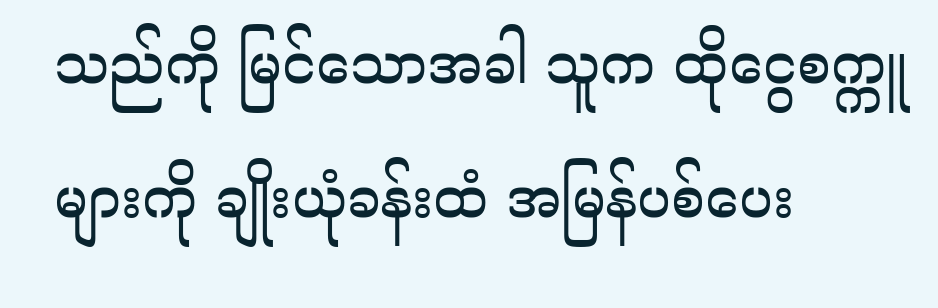သည်ကို မြင်သောအခါ သူက ထိုငွေစက္ကူများကို ချိုးယုံခန်းထံ အမြန်ပစ်ပေး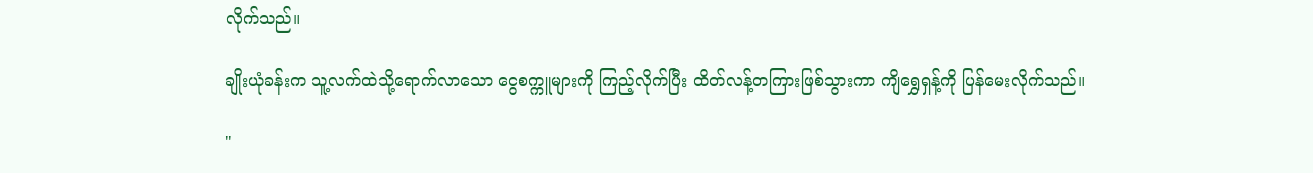လိုက်သည်။

ချိုးယုံခန်းက သူ့လက်ထဲသို့ရောက်လာသော ငွေစက္ကူများကို ကြည့်လိုက်ပြီး ထိတ်လန့်တကြားဖြစ်သွားကာ ကျိရွှေရှန့်ကို ပြန်မေးလိုက်သည်။

"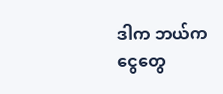ဒါက ဘယ်က ငွေတွေ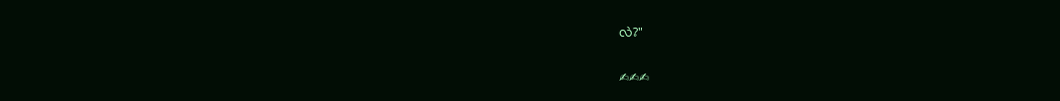လဲ?"

✍✍✍